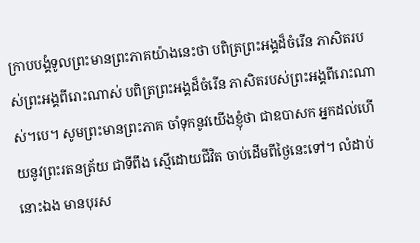ក្រាបបង្គំទូលព្រះមានព្រះភាគយ៉ាងនេះថា បពិត្រព្រះអង្គដ៏ចំរើន ភាសិតរបស់ព្រះអង្គពីរោះណាស់ បពិត្រព្រះអង្គដ៏ចំរើន ភាសិតរបស់ព្រះអង្គពីរោះណាស់។បេ។ សូមព្រះមានព្រះភាគ ចាំទុកនូវយើងខ្ញុំថា ជាឧបាសក អ្នកដល់ហើយនូវព្រះរតនត្រ័យ ជាទីពឹង ស្មើដោយជីវិត ចាប់ដើមពីថ្ងៃនេះទៅ។ លំដាប់នោះឯង មានបុរស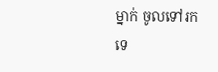ម្នាក់ ចូលទៅរកទេ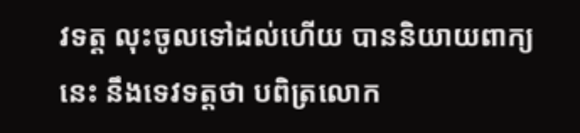វទត្ត លុះចូលទៅដល់ហើយ បាននិយាយពាក្យនេះ នឹងទេវទត្តថា បពិត្រលោក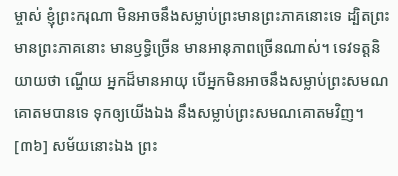ម្ចាស់ ខ្ញុំព្រះករុណា មិនអាចនឹងសម្លាប់ព្រះមានព្រះភាគនោះទេ ដ្បិតព្រះមានព្រះភាគនោះ មានឫទ្ធិច្រើន មានអានុភាពច្រើនណាស់។ ទេវទត្តនិយាយថា ណ្ហើយ អ្នកដ៏មានអាយុ បើអ្នកមិនអាចនឹងសម្លាប់ព្រះសមណគោតមបានទេ ទុកឲ្យយើងឯង នឹងសម្លាប់ព្រះសមណគោតមវិញ។
[៣៦] សម័យនោះឯង ព្រះ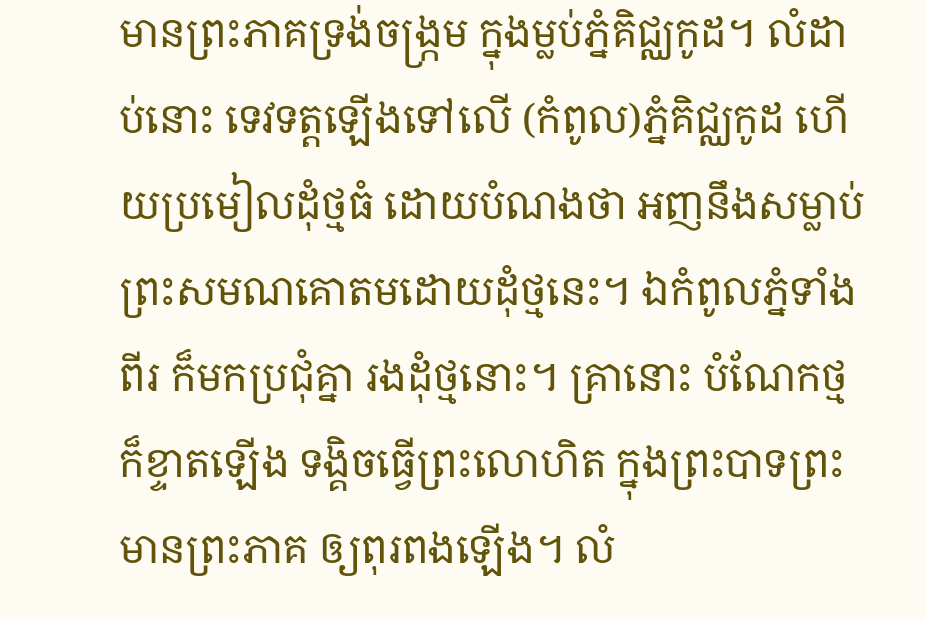មានព្រះភាគទ្រង់ចង្ក្រម ក្នុងម្លប់ភ្នំគិជ្ឈកូដ។ លំដាប់នោះ ទេវទត្តឡើងទៅលើ (កំពូល)ភ្នំគិជ្ឈកូដ ហើយប្រមៀលដុំថ្មធំ ដោយបំណងថា អញនឹងសម្លាប់ព្រះសមណគោតមដោយដុំថ្មនេះ។ ឯកំពូលភ្នំទាំងពីរ ក៏មកប្រជុំគ្នា រងដុំថ្មនោះ។ គ្រានោះ បំណែកថ្ម ក៏ខ្ទាតឡើង ទង្គិចធ្វើព្រះលោហិត ក្នុងព្រះបាទព្រះមានព្រះភាគ ឲ្យពុរពងឡើង។ លំ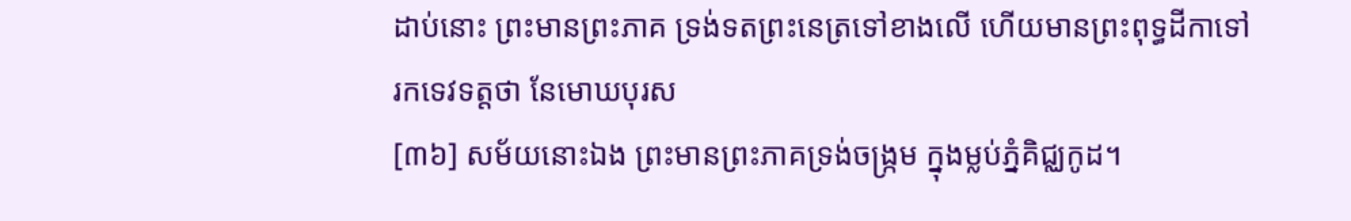ដាប់នោះ ព្រះមានព្រះភាគ ទ្រង់ទតព្រះនេត្រទៅខាងលើ ហើយមានព្រះពុទ្ធដីកាទៅរកទេវទត្តថា នែមោឃបុរស
[៣៦] សម័យនោះឯង ព្រះមានព្រះភាគទ្រង់ចង្ក្រម ក្នុងម្លប់ភ្នំគិជ្ឈកូដ។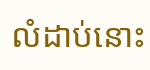លំដាប់នោះ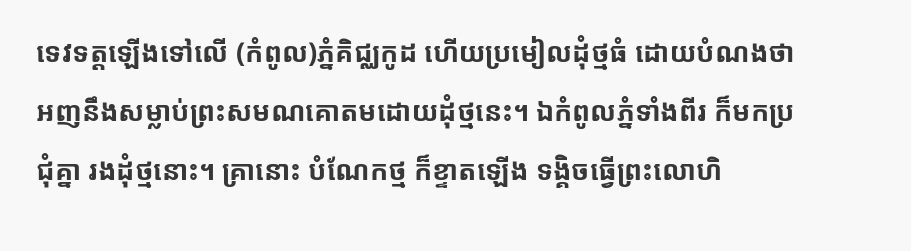ទេវទត្តឡើងទៅលើ (កំពូល)ភ្នំគិជ្ឈកូដ ហើយប្រមៀលដុំថ្មធំ ដោយបំណងថា អញនឹងសម្លាប់ព្រះសមណគោតមដោយដុំថ្មនេះ។ ឯកំពូលភ្នំទាំងពីរ ក៏មកប្រជុំគ្នា រងដុំថ្មនោះ។ គ្រានោះ បំណែកថ្ម ក៏ខ្ទាតឡើង ទង្គិចធ្វើព្រះលោហិ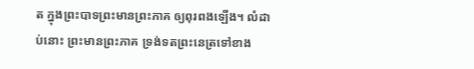ត ក្នុងព្រះបាទព្រះមានព្រះភាគ ឲ្យពុរពងឡើង។ លំដាប់នោះ ព្រះមានព្រះភាគ ទ្រង់ទតព្រះនេត្រទៅខាង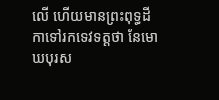លើ ហើយមានព្រះពុទ្ធដីកាទៅរកទេវទត្តថា នែមោឃបុរស